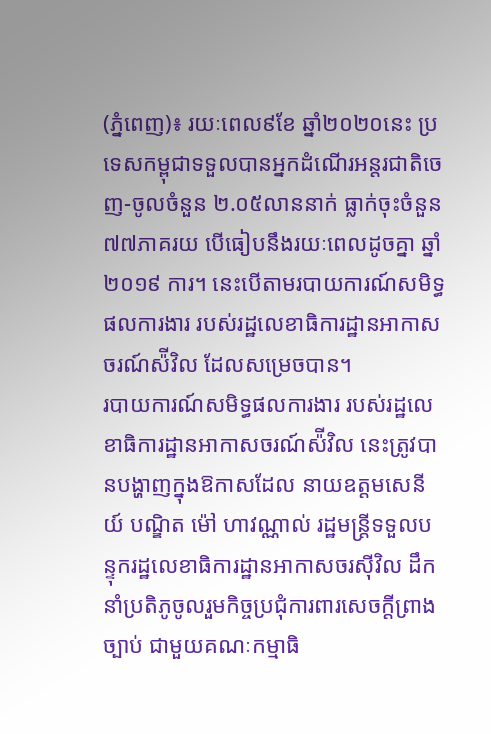(ភ្នំពេញ)៖ រយៈពេល៩ខែ ឆ្នាំ២០២០នេះ ប្រទេសកម្ពុជាទទួលបានអ្នកដំណើរអន្តរជាតិចេញ-ចូលចំនួន ២.០៥លាននាក់ ធ្លាក់ចុះចំនួន៧៧ភាគរយ បើធៀបនឹងរយៈពេលដូចគ្នា ឆ្នាំ២០១៩ ការ។ នេះបើតាមរបាយការណ៍សមិទ្ធផលការងារ របស់រដ្ឋលេខាធិការដ្ឋានអាកាសចរណ៍ស៉ីវិល ដែលសម្រេចបាន។
របាយការណ៍សមិទ្ធផលការងារ របស់រដ្ឋលេខាធិការដ្ឋានអាកាសចរណ៍ស៉ីវិល នេះត្រូវបានបង្ហាញក្នុងឱកាសដែល នាយឧត្តមសេនីយ៍ បណ្ឌិត ម៉ៅ ហាវណ្ណាល់ រដ្ឋមន្ត្រីទទួលបន្ទុករដ្ឋលេខាធិការដ្ឋានអាកាសចរស៊ីវិល ដឹកនាំប្រតិភូចូលរួមកិច្ចប្រជុំការពារសេចក្តីព្រាងច្បាប់ ជាមួយគណៈកម្មាធិ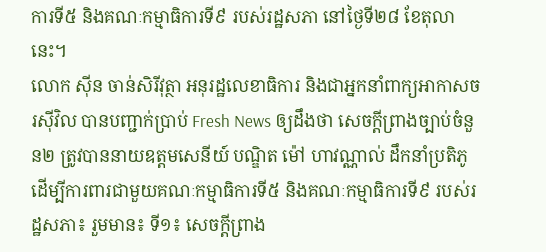ការទី៥ និងគណៈកម្មាធិការទី៩ របស់រដ្ឋសភា នៅថ្ងៃទី២៨ ខែតុលានេះ។
លោក ស៊ីន ចាន់សិរីវុត្ថា អនុរដ្ឋលេខាធិការ និងជាអ្នកនាំពាក្យអាកាសចរស៊ីវិល បានបញ្ជាក់ប្រាប់ Fresh News ឲ្យដឹងថា សេចក្តីព្រាងច្បាប់ចំនួន២ ត្រូវបាននាយឧត្តមសេនីយ៍ បណ្ឌិត ម៉ៅ ហាវណ្ណាល់ ដឹកនាំប្រតិភូដើម្បីការពារជាមួយគណៈកម្មាធិការទី៥ និងគណៈកម្មាធិការទី៩ របស់រដ្ឋសភា៖ រួមមាន៖ ទី១៖ សេចក្តីព្រាង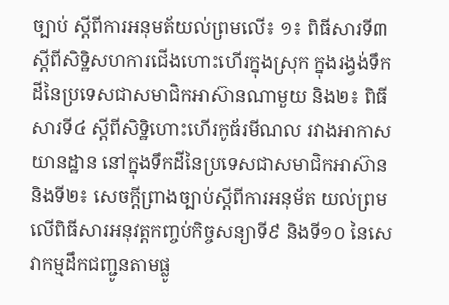ច្បាប់ ស្តីពីការអនុមត័យល់ព្រមលើ៖ ១៖ ពិធីសារទី៣ ស្តីពីសិទ្ឋិសហការជើងហោះហើរក្នុងស្រុក ក្នុងរង្វង់ទឹកដីនៃប្រទេសជាសមាជិកអាស៊ានណាមួយ និង២៖ ពិធីសារទី៤ ស្តីពីសិទ្ឋិហោះហើរកូធ័រមីណល រវាងអាកាសយានដ្ឋាន នៅក្នុងទឹកដីនៃប្រទេសជាសមាជិកអាស៊ាន និងទី២៖ សេចក្តីព្រាងច្បាប់ស្តីពីការអនុម័ត យល់ព្រមលើពិធីសារអនុវត្តកញ្ចប់កិច្ចសន្យាទី៩ និងទី១០ នៃសេវាកម្មដឹកជញ្ជូនតាមផ្លូ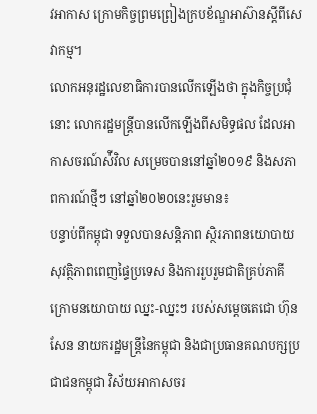វអាកាស ក្រោមកិច្ចព្រមព្រៀងក្របខ័ណ្ឌអាស៊ានស្តីពីសេវាកម្ម។
លោកអនុរដ្ឋលេខាធិការបានលើកឡើងថា ក្នុងកិច្ចប្រជុំនោះ លោករដ្ឋមន្ត្រីបានលើកឡើងពីសមិទ្ធផល ដែលអាកាសចរណ៍ស៉ីវិល សម្រេចបាននៅឆ្នាំ២០១៩ និងសភាពការណ៍ថ្មីៗ នៅឆ្នាំ២០២០នេះរួមមាន៖
បន្ទាប់ពីកម្ពុជា ទទួលបានសន្តិភាព ស្ថិរភាពនយោបាយ សុវត្ថិភាពពេញផ្ទៃប្រទេស និងការរួបរួមជាតិគ្រប់ភាគី ក្រោមនយោបាយ ឈ្នះ-ឈ្នះៗ របស់សម្ដេចតេជោ ហ៊ុន សែន នាយករដ្ឋមន្ត្រីនៃកម្ពុជា និងជាប្រធានគណបក្សប្រជាជនកម្ពុជា វិស័យអាកាសចរ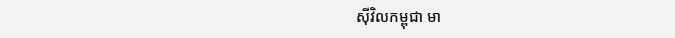ស៊ីវិលកម្ពុជា មា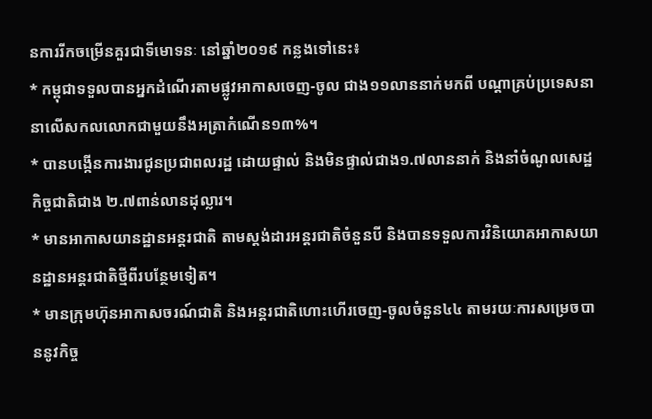នការរីកចម្រើនគួរជាទីមោទនៈ នៅឆ្នាំ២០១៩ កន្លងទៅនេះ៖
* កម្ពុជាទទួលបានអ្នកដំណើរតាមផ្លូវអាកាសចេញ-ចូល ជាង១១លាននាក់មកពី បណ្ដាគ្រប់ប្រទេសនានាលើសកលលោកជាមួយនឹងអត្រាកំណើន១៣%។
* បានបង្កើនការងារជូនប្រជាពលរដ្ឋ ដោយផ្ទាល់ និងមិនផ្ទាល់ជាង១.៧លាននាក់ និងនាំចំណូលសេដ្ឋកិច្ចជាតិជាង ២.៧ពាន់លានដុល្លារ។
* មានអាកាសយានដ្ឋានអន្តរជាតិ តាមស្តង់ដារអន្តរជាតិចំនួនបី និងបានទទួលការវិនិយោគអាកាសយានដ្ឋានអន្តរជាតិថ្មីពីរបន្ថែមទៀត។
* មានក្រុមហ៊ុនអាកាសចរណ៍ជាតិ និងអន្តរជាតិហោះហើរចេញ-ចូលចំនួន៤៤ តាមរយៈការសម្រេចបាននូវកិច្ច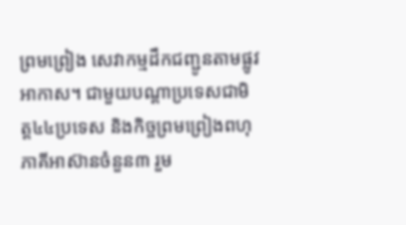ព្រមព្រៀង សេវាកម្មដឹកជញ្ជូនតាមផ្លូវអាកាស។ ជាមួយបណ្ដាប្រទេសជាមិត្ត៤៤ប្រទេស និងកិច្ចព្រមព្រៀងពហុភាគីអាស៊ានចំនួន៣ រួម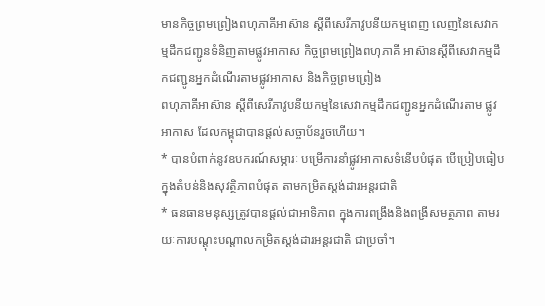មានកិច្ចព្រមព្រៀងពហុភាគីអាស៊ាន ស្ដីពីសេរីភាវូបនីយកម្មពេញ លេញនៃសេវាកម្មដឹកជញ្ជូនទំនិញតាមផ្លូវអាកាស កិច្ចព្រមព្រៀងពហុភាគី អាស៊ានស្ដីពីសេវាកម្មដឹកជញ្ជូនអ្នកដំណើរតាមផ្លូវអាកាស និងកិច្ចព្រមព្រៀង
ពហុភាគីអាស៊ាន ស្ដីពីសេរីភាវូបនីយកម្មនៃសេវាកម្មដឹកជញ្ជូនអ្នកដំណើរតាម ផ្លូវអាកាស ដែលកម្ពុជាបានផ្តល់សច្ចាប័នរួចហើយ។
* បានបំពាក់នូវឧបករណ៍សម្ភារៈ បម្រើការនាំផ្លូវអាកាសទំនើបបំផុត បើប្រៀបធៀប ក្នុងតំបន់និងសុវត្ថិភាពបំផុត តាមកម្រិតស្តង់ដារអន្តរជាតិ
* ធនធានមនុស្សត្រូវបានផ្តល់ជាអាទិភាព ក្នុងការពង្រឹងនិងពង្រីសមត្ថភាព តាមរយៈការបណ្ដុះបណ្ដាលកម្រិតស្តង់ដារអន្តរជាតិ ជាប្រចាំ។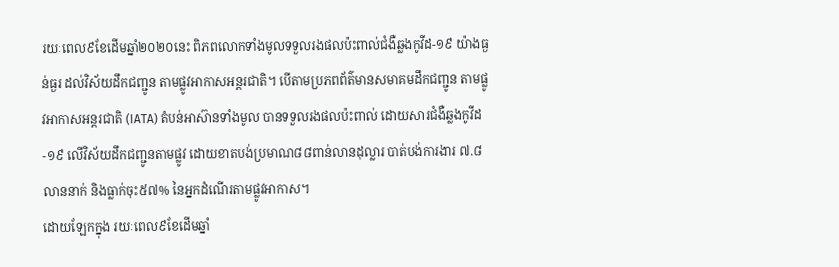រយៈពេល៩ខែដើមឆ្នាំ២០២០នេះ ពិភពលោកទាំងមូលទទួលរងផលប៉ះពាល់ជំងឺឆ្លងកូវីដ-១៩ យ៉ាងធ្ងន់ធ្ងរ ដល់វិស័យដឹកជញ្ជូន តាមផ្លូវអាកាសអន្តរជាតិ។ បើតាមប្រភពព័ត៌មានសមាគមដឹកជញ្ជូន តាមផ្លូវអាកាសអន្តរជាតិ (IATA) តំបន់អាស៊ានទាំងមូល បានទទួលរងផលប៉ះពាល់ ដោយសារជំងឺឆ្លងកូវីដ-១៩ លើវិស័យដឹកជញ្ជូនតាមផ្លូវ ដោយខាតបង់ប្រមាណ៨៨ពាន់លានដុល្លារ បាត់បង់ការងារ ៧.៨លាននាក់ និងធ្លាក់ចុះ៥៧% នៃអ្នកដំណើរតាមផ្លូវអាកាស។
ដោយឡែកក្នុង រយៈពេល៩ខែដើមឆ្នាំ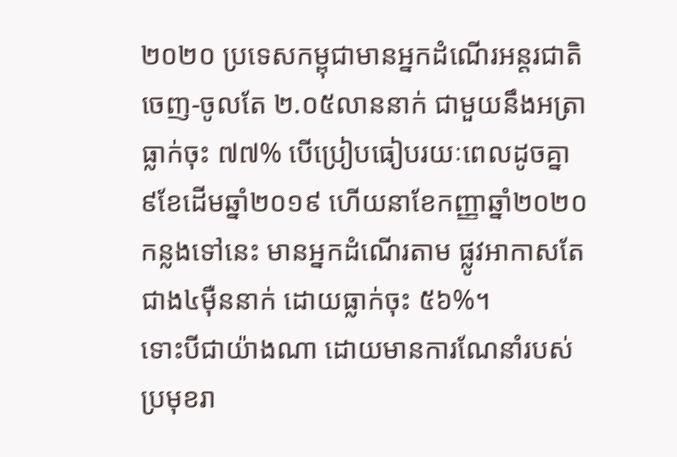២០២០ ប្រទេសកម្ពុជាមានអ្នកដំណើរអន្តរជាតិចេញ-ចូលតែ ២.០៥លាននាក់ ជាមួយនឹងអត្រាធ្លាក់ចុះ ៧៧% បើប្រៀបធៀបរយៈពេលដូចគ្នា ៩ខែដើមឆ្នាំ២០១៩ ហើយនាខែកញ្ញាឆ្នាំ២០២០កន្លងទៅនេះ មានអ្នកដំណើរតាម ផ្លូវអាកាសតែជាង៤ម៉ឺននាក់ ដោយធ្លាក់ចុះ ៥៦%។
ទោះបីជាយ៉ាងណា ដោយមានការណែនាំរបស់ប្រមុខរា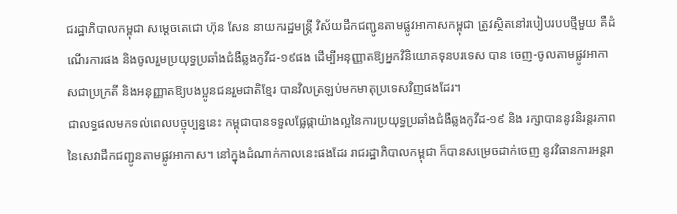ជរដ្ឋាភិបាលកម្ពុជា សម្ដេចតេជោ ហ៊ុន សែន នាយករដ្ឋមន្ត្រី វិស័យដឹកជញ្ជូនតាមផ្លូវអាកាសកម្ពុជា ត្រូវស្ថិតនៅរបៀបរបបថ្មីមួយ គឺដំណើរការផង និងចូលរួមប្រយុទ្ធប្រឆាំងជំងឺឆ្លងកូវីដ-១៩ផង ដើម្បីអនុញ្ញាតឱ្យអ្នកវិនិយោគទុនបរទេស បាន ចេញ-ចូលតាមផ្លូវអាកាសជាប្រក្រតី និងអនុញ្ញាតឱ្យបងប្អូនជនរួមជាតិខ្មែរ បានវិលត្រឡប់មកមាតុប្រទេសវិញផងដែរ។
ជាលទ្ធផលមកទល់ពេលបច្ចុប្បន្ននេះ កម្ពុជាបានទទួលផ្លែផ្កាយ៉ាងល្អនៃការប្រយុទ្ធប្រឆាំងជំងឺឆ្លងកូវីដ-១៩ និង រក្សាបាននូវនិរន្តរភាពនៃសេវាដឹកជញ្ជូនតាមផ្លូវអាកាស។ នៅក្នុងដំណាក់កាលនេះផងដែរ រាជរដ្ឋាភិបាលកម្ពុជា ក៏បានសម្រេចដាក់ចេញ នូវវិធានការអន្តរា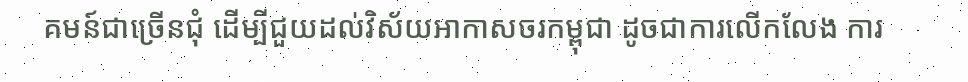គមន៍ជាច្រើនជុំ ដើម្បីជួយដល់វិស័យអាកាសចរកម្ពុជា ដូចជាការលើកលែង ការ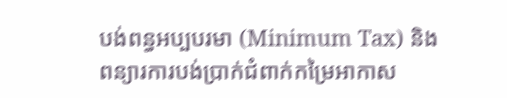បង់ពន្ធអប្បបរមា (Minimum Tax) និងពន្យារការបង់ប្រាក់ជំពាក់កម្រៃអាកាស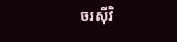ចរស៊ីវិ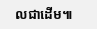លជាដើម៕